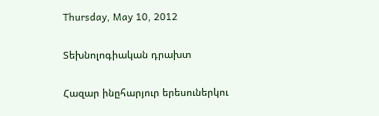Thursday, May 10, 2012

Տեխնոլոգիական դրախտ

Հազար ինըհարյուր երեսուներկու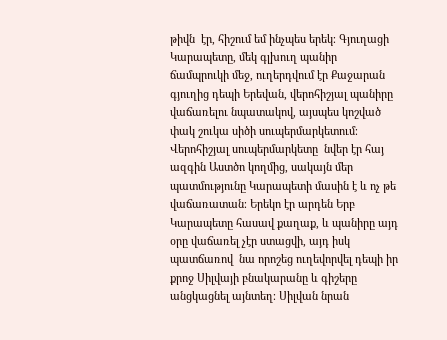թիվն  էր, հիշում եմ ինչպես երեկ։ Գյուղացի Կարապետը, մեկ գլխուղ պանիր ճամպրուկի մեջ, ուղերդվում էր Քաջարան գյուղից դեպի Երեվան, վերոհիշյալ պանիրը վաճառելու նպատակով, այսպես կոշված փակ շուկա սիծի սուպերմարկետում։ Վերոհիշյալ սուպերմարկետը  նվեր էր հայ ազգին Աստծո կողմից, սակայն մեր պատմությունը Կարապետի մասին է և ոչ թե վաճառատան։ Երեկո էր արդեն Երբ Կարապետը հասավ քաղաք, և պանիրը այդ օրը վաճառել չէր ստացվի, այդ իսկ պատճառով  նա որոշեց ուղեվորվել դեպի իր քրոջ Սիլվայի բնակարանը և գիշերը անցկացնել այնտեղ։ Սիլվան նրան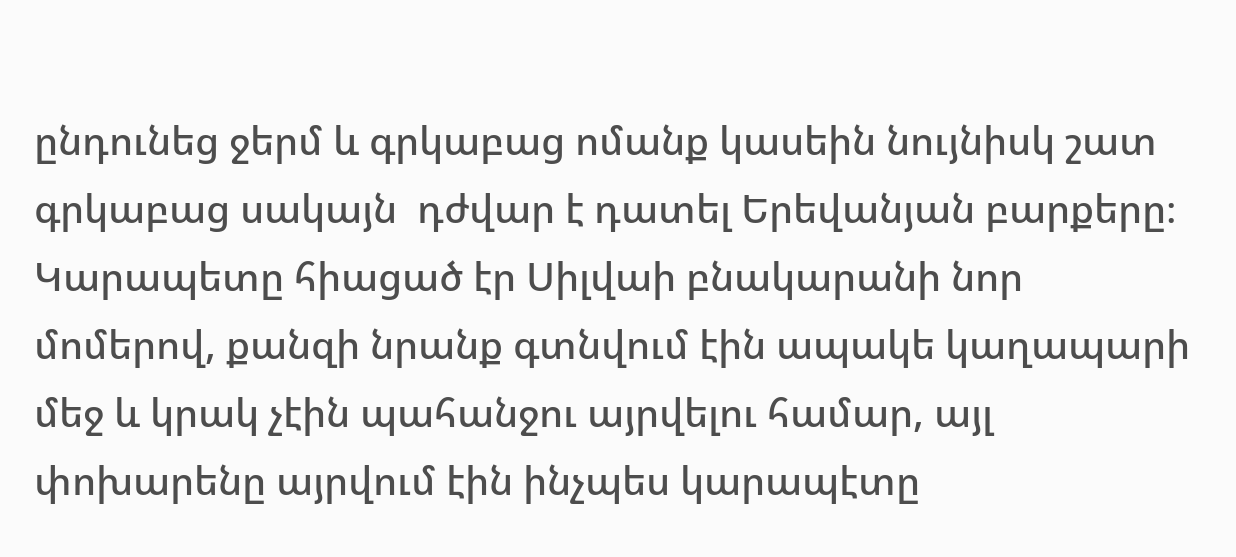ընդունեց ջերմ և գրկաբաց ոմանք կասեին նույնիսկ շատ գրկաբաց սակայն  դժվար է դատել Երեվանյան բարքերը։ Կարապետը հիացած էր Սիլվաի բնակարանի նոր մոմերով, քանզի նրանք գտնվում էին ապակե կաղապարի մեջ և կրակ չէին պահանջու այրվելու համար, այլ փոխարենը այրվում էին ինչպես կարապէտը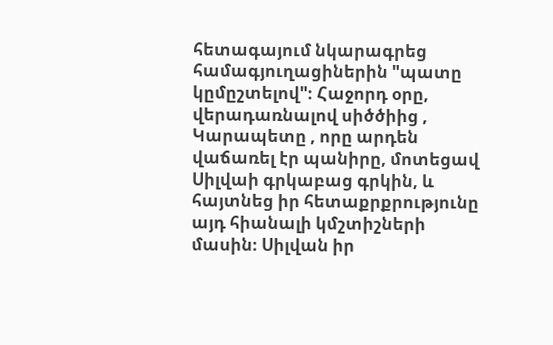հետագայում նկարագրեց համագյուղացիներին "պատը կըմըշտելով"։ Հաջորդ օրը, վերադառնալով սիծծիից , Կարապետը , որը արդեն վաճառել էր պանիրը, մոտեցավ Սիլվաի գրկաբաց գրկին, և հայտնեց իր հետաքրքրությունը այդ հիանալի կմշտիշների մասին։ Սիլվան իր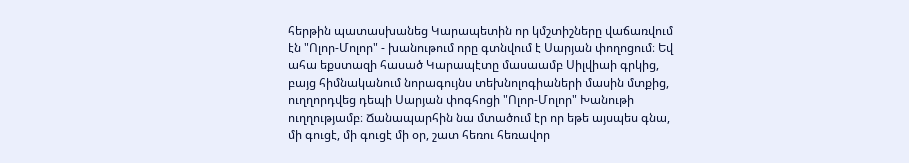հերթին պատասխանեց Կարապետին որ կմշտիշները վաճառվում էն "Ոլոր-Մոլոր" - խանութում որը գտնվում է Սարյան փողոցում։ Եվ ահա եքստազի հասած Կարապէտը մասաամբ Սիլվիաի գրկից, բայց հիմնականում նորագույնս տեխնոլոգիաների մասին մտքից, ուղղորդվեց դեպի Սարյան փոգհոցի "Ոլոր-Մոլոր" Խանութի ուղղությամբ։ Ճանապարհին նա մտածում էր որ եթե այսպես գնա, մի գուցէ, մի գուցէ մի օր, շատ հեռու հեռավոր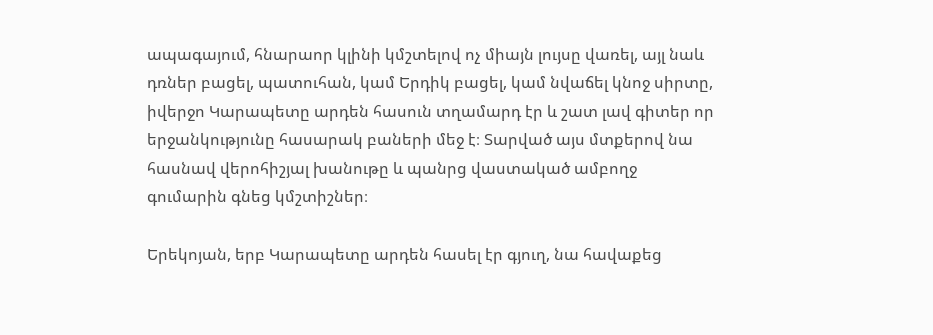ապագայում, հնարաոր կլինի կմշտելով ոչ միայն լույսը վառել, այլ նաև դռներ բացել, պատուհան, կամ Երդիկ բացել, կամ նվաճել կնոջ սիրտը, իվերջո Կարապետը արդեն հասուն տղամարդ էր և շատ լավ գիտեր որ երջանկությունը հասարակ բաների մեջ է։ Տարված այս մտքերով նա հասնավ վերոհիշյալ խանութը և պանրց վաստակած ամբողջ գումարին գնեց կմշտիշներ։

Երեկոյան, երբ Կարապետը արդեն հասել էր գյուղ, նա հավաքեց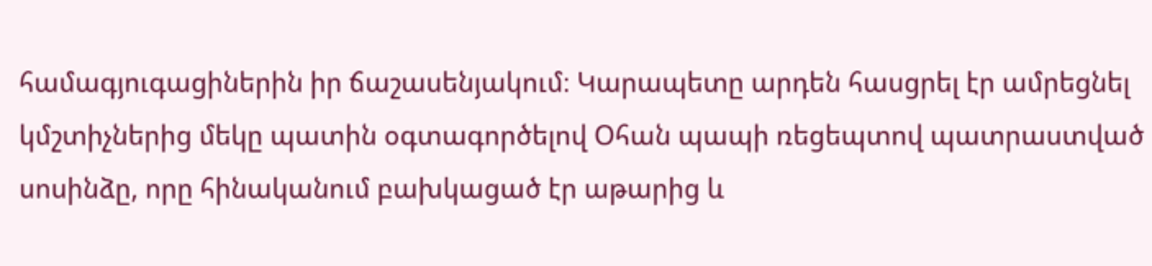համագյուգացիներին իր ճաշասենյակում։ Կարապետը արդեն հասցրել էր ամրեցնել կմշտիչներից մեկը պատին օգտագործելով Օհան պապի ռեցեպտով պատրաստված սոսինձը, որը հինականում բախկացած էր աթարից և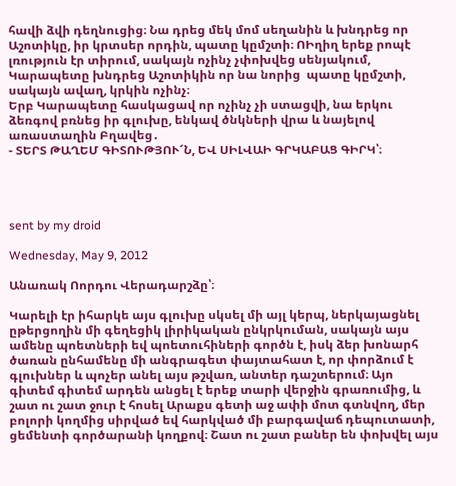հավի ձվի դեղնուցից։ Նա դրեց մեկ մոմ սեղանին և խնդրեց որ Աշոտիկը, իր կրտսեր որդին, պատը կըմշտի։ ՈԻղիղ երեք րոպէ լռություն էր տիրում, սակայն ոչինչ չփոխվեց սենյակում, Կարապետը խնդրեց Աշոտիկին որ նա նորից  պատը կըմշտի, սակայն ավաղ, կրկին ոչինչ։
Երբ Կարապետը հասկացավ որ ոչինչ չի ստացվի, նա երկու ձեռգով բռնեց իր գլուխը, ենկավ ծնկների վրա և նայելով առաստաղին Բղավեց․
- ՏԵՐՏ ԹԱՂԵՄ ԳԻՏՈՒԹՅՈՒ՜Ն, ԵՎ ՍԻԼՎԱԻ ԳՐԿԱԲԱՑ ԳԻՐԿ՝։




sent by my droid

Wednesday, May 9, 2012

Անառակ Ոորդու Վերադարշձը՝։

Կարելի էր իհարկե այս գլուխը սկսել մի այլ կերպ, ներկայացնել ըթերցողին մի գեղեցիկ լիրիկական ընկրկուման, սակայն այս ամենը պոետների եվ պոետուհիների գործն է, իսկ ձեր խոնարհ ծառան ընհամենը մի անգրագետ փայտահատ է, որ փորձում է գլուխներ և պոչեր անել այս թշվառ, անտեր դաշտերում։ Այո գիտեմ գիտեմ արդեն անցել է երեք տարի վերջին գրառումից, և շատ ու շատ ջուր է հոսել Արաքս գետի աջ ափի մոտ գտնվող, մեր բոլորի կողմից սիրված եվ հարկված մի բարգավաճ դեպուտատի, ցեմենտի գործարանի կողքով։ Շատ ու շատ բաներ են փոխվել այս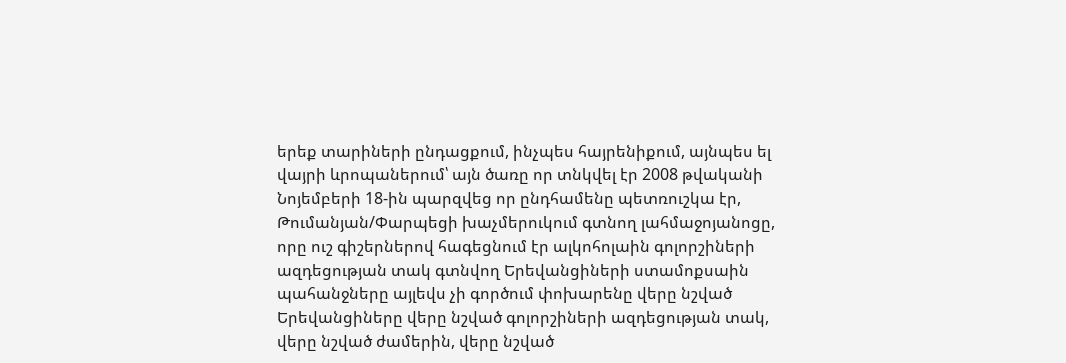երեք տարիների ընդացքում, ինչպես հայրենիքում, այնպես ել վայրի ևրոպաներում՝ այն ծառը որ տնկվել էր 2008 թվականի Նոյեմբերի 18-ին պարզվեց որ ընդհամենը պետռուշկա էր, Թումանյան/Փարպեցի խաչմերուկում գտնող լահմաջոյանոցը, որը ուշ գիշերներով հագեցնում էր ալկոհոլաին գոլորշիների ազդեցության տակ գտնվող Երեվանցիների ստամոքսաին պահանջները այլեվս չի գործում փոխարենը վերը նշված Երեվանցիները վերը նշված գոլորշիների ազդեցության տակ, վերը նշված ժամերին, վերը նշված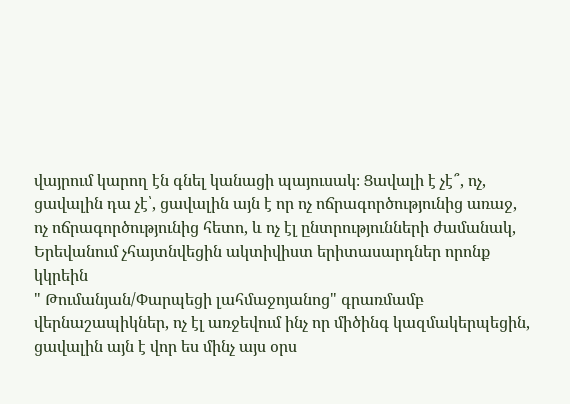վայրում կարող էն գնել կանացի պայուսակ։ Ցավալի է չէ՞, ոչ, ցավալին դա չէ՝, ցավալին այն է որ ոչ ոճրագործությունից առաջ, ոչ ոճրագործությունից հետո, և ոչ էլ ընտրությունների ժամանակ, Երեվանում չհայտնվեցին ակտիվիստ երիտասարդներ որոնք կկրեին
" Թումանյան/Փարպեցի լահմաջոյանոց" գրառմամբ վերնաշապիկներ, ոչ էլ առջեվում ինչ որ միծինգ կազմակերպեցին, ցավալին այն է վոր ես մինչ այս օրս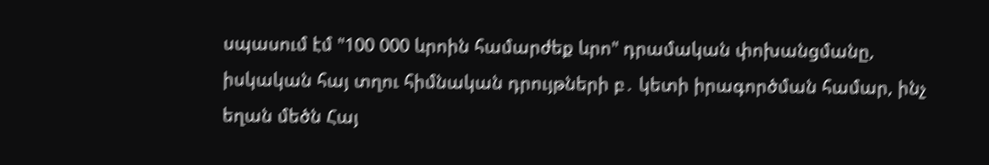սպասում էմ "100 000 ևրոին համարժեք ևրո" դրամական փոխանցմանը, իսկական հայ տղու հիմնական դրույթների բ․ կետի իրագործման համար, ինչ եղան մեծն Հայ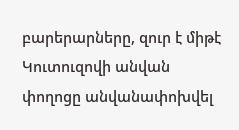բարերարները, զուր է միթէ Կուտուզովի անվան փողոցը անվանափոխվել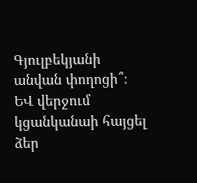Գյուլբեկյանի անվան փողոցի՞։
ԵՎ վերջում կցանկանաի հայցել ձեր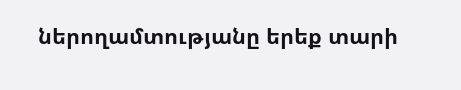ներողամտությանը երեք տարի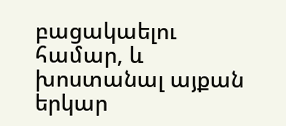բացակաելու համար, և խոստանալ այքան երկար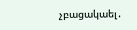չբացակաել․